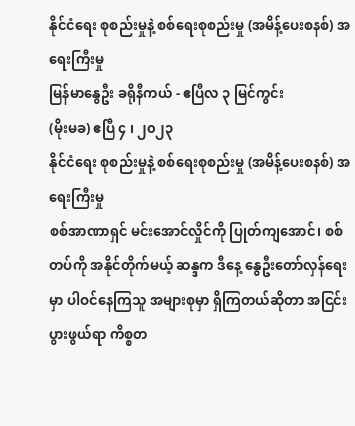နိုင်ငံရေး စုစည်းမှုနဲ့ စစ်ရေးစုစည်းမှု (အမိန့်ပေးစနစ်) အရေးကြီးမှု
မြန်မာနွေဦး ခရိုနီကယ် - ဧပြီလ ၃ မြင်ကွင်း
(မိုးမခ) ဧပြီ ၄ ၊ ၂၀၂၃
နိုင်ငံရေး စုစည်းမှုနဲ့ စစ်ရေးစုစည်းမှု (အမိန့်ပေးစနစ်) အရေးကြီးမှု
စစ်အာဏာရှင် မင်းအောင်လှိုင်ကို ပြုတ်ကျအောင်၊ စစ်တပ်ကို အနိုင်တိုက်မယ့် ဆန္ဒက ဒီနေ့ နွေဦးတော်လှန်ရေးမှာ ပါဝင်နေကြသူ အများစုမှာ ရှိကြတယ်ဆိုတာ အငြင်းပွားဖွယ်ရာ ကိစ္စတ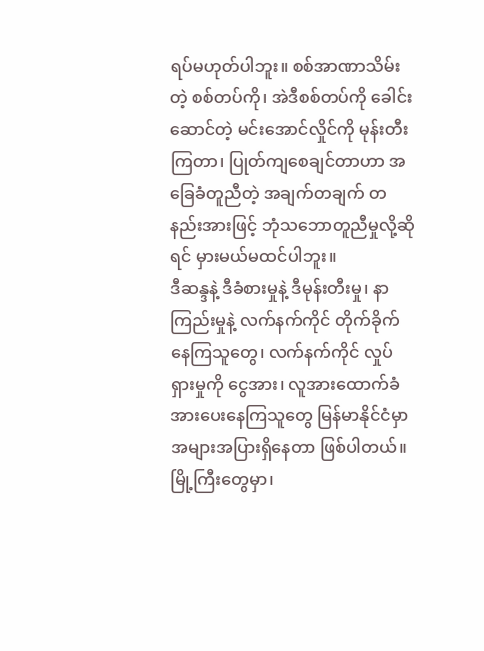ရပ်မဟုတ်ပါဘူး။ စစ်အာဏာသိမ်းတဲ့ စစ်တပ်ကို၊ အဲဒီစစ်တပ်ကို ခေါင်းဆောင်တဲ့ မင်းအောင်လှိုင်ကို မုန်းတီးကြတာ၊ ပြုတ်ကျစေချင်တာဟာ အခြေခံတူညီတဲ့ အချက်တချက် တနည်းအားဖြင့် ဘုံသဘောတူညီမှုလို့ဆိုရင် မှားမယ်မထင်ပါဘူး။
ဒီဆန္ဒနဲ့ ဒီခံစားမှုနဲ့ ဒီမုန်းတီးမှု၊ နာကြည်းမှုနဲ့ လက်နက်ကိုင် တိုက်ခိုက်နေကြသူတွေ၊ လက်နက်ကိုင် လှုပ်ရှားမှုကို ငွေအား၊ လူအားထောက်ခံအားပေးနေကြသူတွေ မြန်မာနိုင်ငံမှာ အများအပြားရှိနေတာ ဖြစ်ပါတယ်။ မြို့ကြီးတွေမှာ၊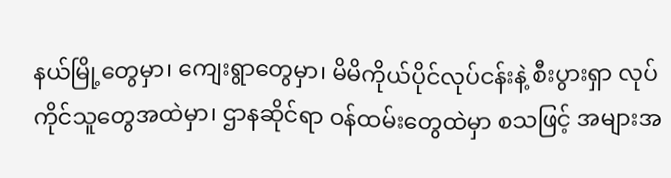နယ်မြို့တွေမှာ၊ ကျေးရွာတွေမှာ၊ မိမိကိုယ်ပိုင်လုပ်ငန်းနဲ့ စီးပွားရှာ လုပ်ကိုင်သူတွေအထဲမှာ၊ ဌာနဆိုင်ရာ ဝန်ထမ်းတွေထဲမှာ စသဖြင့် အများအ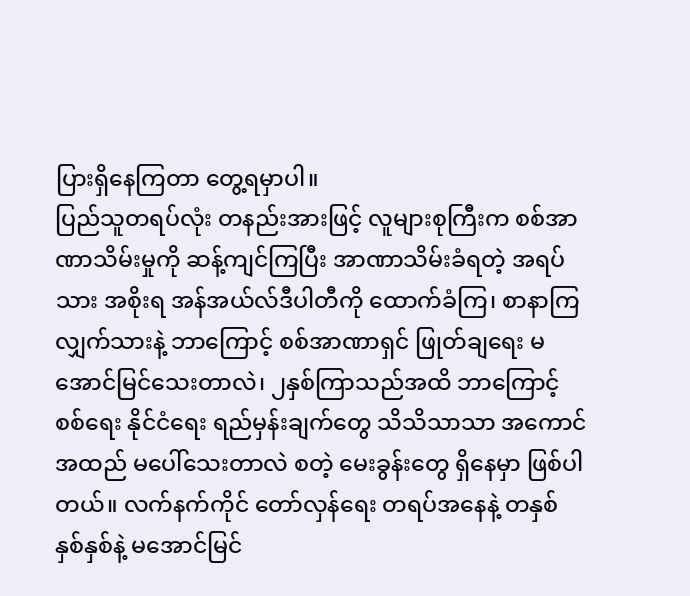ပြားရှိနေကြတာ တွေ့ရမှာပါ။
ပြည်သူတရပ်လုံး တနည်းအားဖြင့် လူများစုကြီးက စစ်အာဏာသိမ်းမှုကို ဆန့်ကျင်ကြပြီး အာဏာသိမ်းခံရတဲ့ အရပ်သား အစိုးရ အန်အယ်လ်ဒီပါတီကို ထောက်ခံကြ၊ စာနာကြလျှက်သားနဲ့ ဘာကြောင့် စစ်အာဏာရှင် ဖြုတ်ချရေး မအောင်မြင်သေးတာလဲ၊ ၂နှစ်ကြာသည်အထိ ဘာကြောင့် စစ်ရေး နိုင်ငံရေး ရည်မှန်းချက်တွေ သိသိသာသာ အကောင်အထည် မပေါ်သေးတာလဲ စတဲ့ မေးခွန်းတွေ ရှိနေမှာ ဖြစ်ပါတယ်။ လက်နက်ကိုင် တော်လှန်ရေး တရပ်အနေနဲ့ တနှစ် နှစ်နှစ်နဲ့ မအောင်မြင်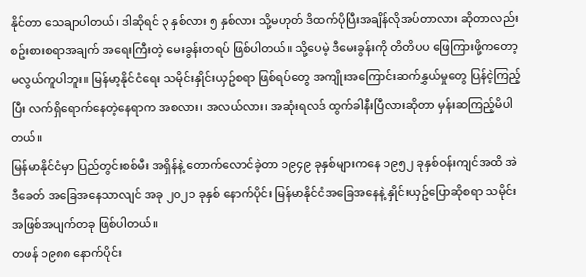နိုင်တာ သေချာပါတယ်၊ ဒါဆိုရင် ၃ နှစ်လား ၅ နှစ်လား သို့မဟုတ် ဒိထက်ပိုပြီးအချိန်လိုအပ်တာလား ဆိုတာလည်း စဥ်းစားစရာအချက် အရေးကြီးတဲ့ မေးခွန်းတရပ် ဖြစ်ပါတယ်။ သို့ပေမဲ့ ဒီမေးခွန်းကို တိတိပပ ဖြေကြားဖို့ကတော့ မလွယ်ကူပါဘူး။ မြန်မာ့နိုင်ငံရေး သမိုင်းနှိုင်းယှဥ်စရာ ဖြစ်ရပ်တွေ အကျိုးအကြောင်းဆက်နွှယ်မှုတွေ ပြန်ငဲ့ကြည့်ပြီး လက်ရှိရောက်နေတဲ့နေရာက အစလား၊ အလယ်လား၊ အဆုံးရလဒ် ထွက်ခါနီးပြီလားဆိုတာ မှန်းဆကြည့်မိပါတယ်။
မြန်မာနိုင်ငံမှာ ပြည်တွင်းစစ်မီး အရှိန်နဲ့ တောက်လောင်ခဲ့တာ ၁၉၄၉ ခုနှစ်များကနေ ၁၉၅၂ ခုနှစ်ဝန်းကျင်အထိ အဲဒီခေတ် အခြေအနေသာလျင် အခု ၂၀၂၁ ခုနှစ် နောက်ပိုင်း မြန်မာနိုင်ငံအခြေအနေနဲ့ နှိုင်းယှဥ်ပြောဆိုစရာ သမိုင်းအဖြစ်အပျက်တခု ဖြစ်ပါတယ်။
တဖန် ၁၉၈၈ နောက်ပိုင်း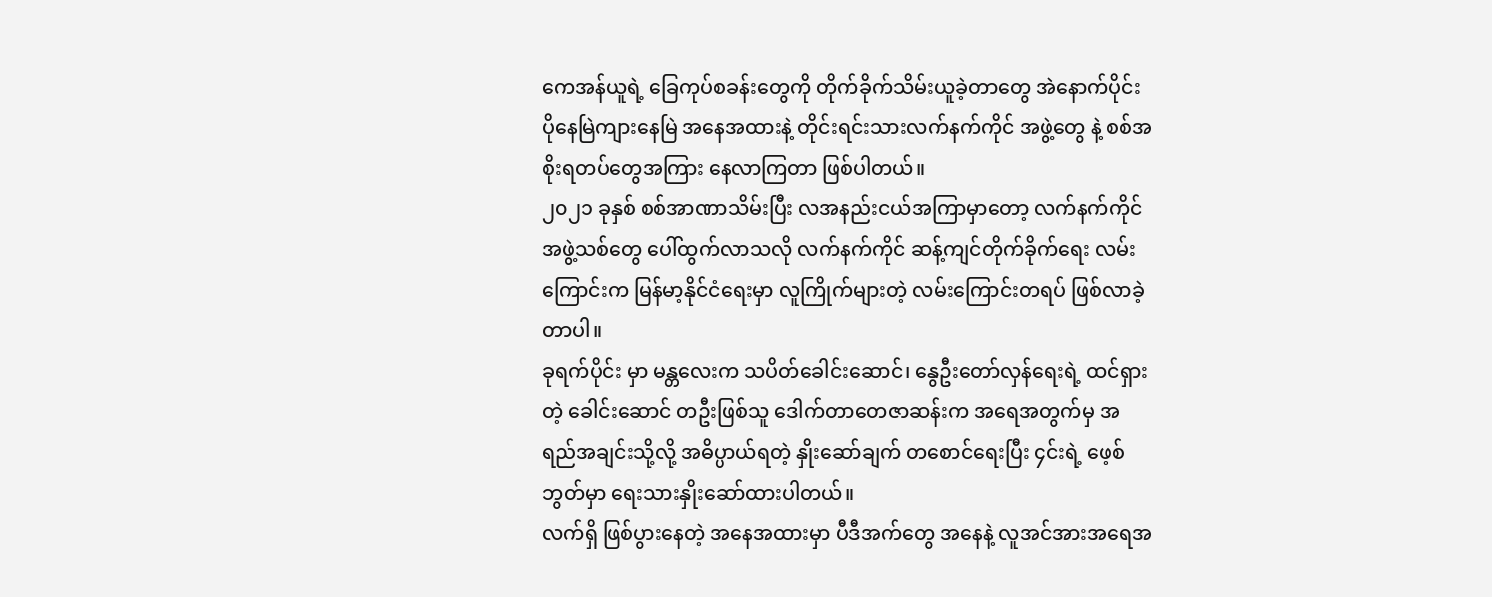ကေအန်ယူရဲ့ ခြေကုပ်စခန်းတွေကို တိုက်ခိုက်သိမ်းယူခဲ့တာတွေ အဲနောက်ပိုင်း ပိုနေမြဲကျားနေမြဲ အနေအထားနဲ့ တိုင်းရင်းသားလက်နက်ကိုင် အဖွဲ့တွေ နဲ့ စစ်အစိုးရတပ်တွေအကြား နေလာကြတာ ဖြစ်ပါတယ်။
၂၀၂၁ ခုနှစ် စစ်အာဏာသိမ်းပြီး လအနည်းငယ်အကြာမှာတော့ လက်နက်ကိုင် အဖွဲ့သစ်တွေ ပေါ်ထွက်လာသလို လက်နက်ကိုင် ဆန့်ကျင်တိုက်ခိုက်ရေး လမ်းကြောင်းက မြန်မာ့နိုင်ငံရေးမှာ လူကြိုက်များတဲ့ လမ်းကြောင်းတရပ် ဖြစ်လာခဲ့တာပါ။
ခုရက်ပိုင်း မှာ မန္တလေးက သပိတ်ခေါင်းဆောင်၊ နွေဦးတော်လှန်ရေးရဲ့ ထင်ရှားတဲ့ ခေါင်းဆောင် တဦးဖြစ်သူ ဒေါက်တာတေဇာဆန်းက အရေအတွက်မှ အရည်အချင်းသို့လို့ အဓိပ္ပာယ်ရတဲ့ နှိုးဆော်ချက် တစောင်ရေးပြီး ၄င်းရဲ့ ဖေ့စ်ဘွတ်မှာ ရေးသားနှိုးဆော်ထားပါတယ်။
လက်ရှိ ဖြစ်ပွားနေတဲ့ အနေအထားမှာ ပီဒီအက်တွေ အနေနဲ့ လူအင်အားအရေအ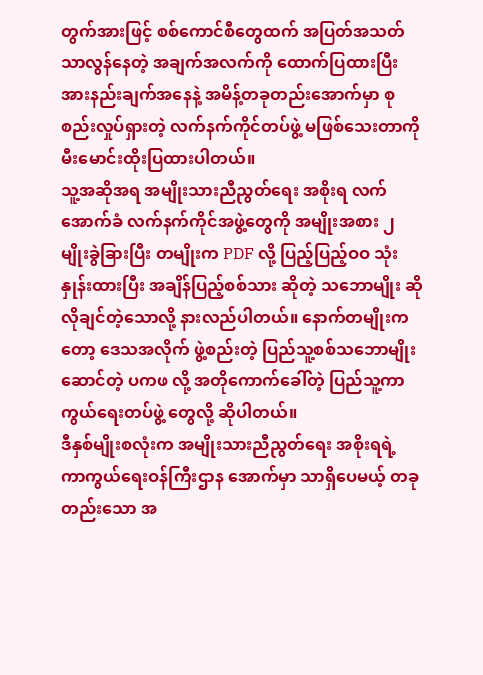တွက်အားဖြင့် စစ်ကောင်စီတွေထက် အပြတ်အသတ် သာလွန်နေတဲ့ အချက်အလက်ကို ထောက်ပြထားပြီး အားနည်းချက်အနေနဲ့ အမိန့်တခုတည်းအောက်မှာ စုစည်းလှုပ်ရှားတဲ့ လက်နက်ကိုင်တပ်ဖွဲ့ မဖြစ်သေးတာကို မီးမောင်းထိုးပြထားပါတယ်။
သူ့အဆိုအရ အမျိုးသားညီညွတ်ရေး အစိုးရ လက်အောက်ခံ လက်နက်ကိုင်အဖွဲ့တွေကို အမျိုးအစား ၂ မျိုးခွဲခြားပြီး တမျိုးက PDF လို့ ပြည့်ပြည့်ဝဝ သုံးနှုန်းထားပြီး အချိန်ပြည့်စစ်သား ဆိုတဲ့ သဘောမျိုး ဆိုလိုချင်တဲ့သောလို့ နားလည်ပါတယ်။ နောက်တမျိုးကတော့ ဒေသအလိုက် ဖွဲ့စည်းတဲ့ ပြည်သူ့စစ်သဘောမျိုးဆောင်တဲ့ ပကဖ လို့ အတိုကောက်ခေါ်တဲ့ ပြည်သူ့ကာကွယ်ရေးတပ်ဖွဲ့ တွေလို့ ဆိုပါတယ်။
ဒီနှစ်မျိုးစလုံးက အမျိုးသားညီညွတ်ရေး အစိုးရရဲ့ ကာကွယ်ရေးဝန်ကြီးဌာန အောက်မှာ သာရှိပေမယ့် တခုတည်းသော အ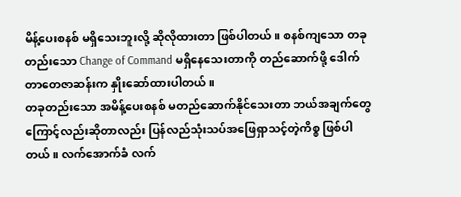မိန့်ပေးစနစ် မရှိသေးဘူးလို့ ဆိုလိုထားတာ ဖြစ်ပါတယ်။ စနစ်ကျသော တခုတည်းသော Change of Command မရှိနေသေးတာကို တည်ဆောက်ဖို့ ဒေါက်တာတေဇာဆန်းက နှိုးဆော်ထားပါတယ်။
တခုတည်းသော အမိန့်ပေးစနစ် မတည်ဆောက်နိုင်သေးတာ ဘယ်အချက်တွေကြောင့်လည်းဆိုတာလည်း ပြန်လည်သုံးသပ်အဖြေရှာသင့်တဲ့ကိစ္စ ဖြစ်ပါတယ်။ လက်အောက်ခံ လက်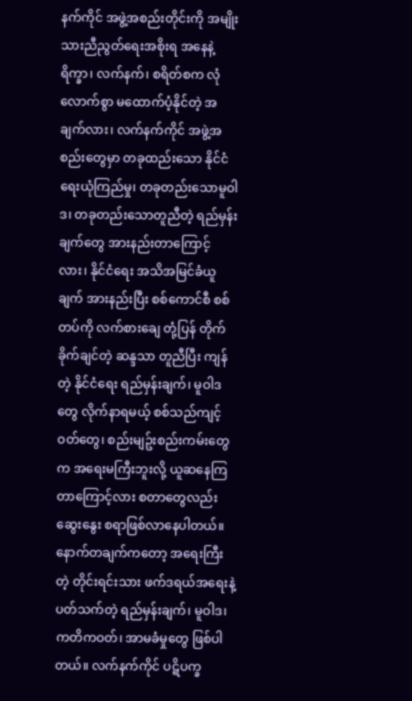နက်ကိုင် အဖွဲ့အစည်းတိုင်းကို အမျိုးသားညီညွတ်ရေးအစိုးရ အနေနဲ့ ရိက္ခာ၊ လက်နက်၊ စရိတ်စက လုံလောက်စွာ မထောက်ပံ့နိုင်တဲ့ အချက်လား၊ လက်နက်ကိုင် အဖွဲ့အစည်းတွေမှာ တခုထည်းသော နိုင်ငံရေးယုံကြည်မှု၊ တခုတည်းသောမူဝါဒ၊ တခုတည်းသောတူညီတဲ့ ရည်မှန်းချက်တွေ အားနည်းတာကြောင့်လား၊ နိုင်ငံရေး အသိအမြင်ခံယူချက် အားနည်းပြီး စစ်ကောင်စီ စစ်တပ်ကို လက်စားချေ တုံ့ပြန် တိုက်ခိုက်ချင်တဲ့ ဆန္ဒသာ တူညီပြီး ကျန်တဲ့ နိုင်ငံရေး ရည်မှန်းချက်၊ မူဝါဒတွေ လိုက်နာရမယ့် စစ်သည်ကျင့်ဝတ်တွေ၊ စည်းမျဥ်းစည်းကမ်းတွေက အရေးမကြီးဘူးလို့ ယူဆနေကြတာကြောင့်လား စတာတွေလည်း ဆွေးနွေး စရာဖြစ်လာနေပါတယ်။
နောက်တချက်ကတော့ အရေးကြီးတဲ့ တိုင်းရင်းသား ဖက်ဒရယ်အရေးနဲ့ပတ်သက်တဲ့ ရည်မှန်းချက်၊ မူဝါဒ၊ ကတိကဝတ်၊ အာမခံမှုတွေ ဖြစ်ပါတယ်။ လက်နက်ကိုင် ပဋိပက္ခ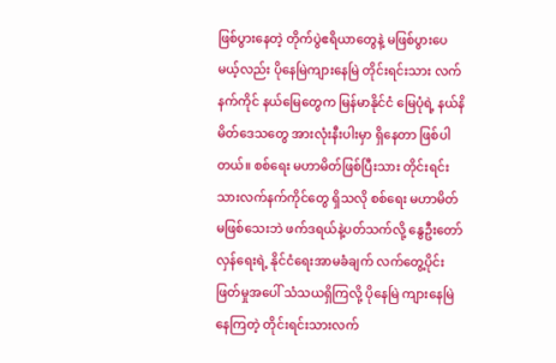ဖြစ်ပွားနေတဲ့ တိုက်ပွဲဧရိယာတွေနဲ့ မဖြစ်ပွားပေမယ့်လည်း ပိုနေမြဲကျားနေမြဲ တိုင်းရင်းသား လက်နက်ကိုင် နယ်မြေတွေက မြန်မာနိုင်ငံ မြေပုံရဲ့ နယ်နိမိတ်ဒေသတွေ အားလုံးနီးပါးမှာ ရှိနေတာ ဖြစ်ပါတယ်။ စစ်ရေး မဟာမိတ်ဖြစ်ပြီးသား တိုင်းရင်းသားလက်နက်ကိုင်တွေ ရှိသလို စစ်ရေး မဟာမိတ် မဖြစ်သေးဘဲ ဖက်ဒရယ်နဲ့ပတ်သက်လို့ နွေဦးတော်လှန်ရေးရဲ့ နိုင်ငံရေးအာမခံချက် လက်တွေ့ပိုင်းဖြတ်မှုအပေါ် သံသယရှိကြလို့ ပိုနေမြဲ ကျားနေမြဲ နေကြတဲ့ တိုင်းရင်းသားလက်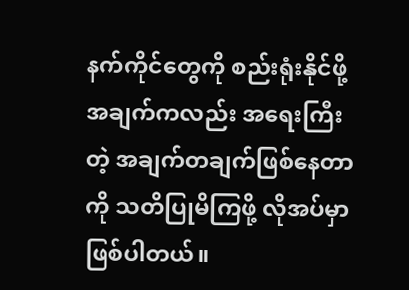နက်ကိုင်တွေကို စည်းရုံးနိုင်ဖို့ အချက်ကလည်း အရေးကြီးတဲ့ အချက်တချက်ဖြစ်နေတာကို သတိပြုမိကြဖို့ လိုအပ်မှာ ဖြစ်ပါတယ်။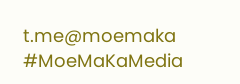t.me@moemaka
#MoeMaKaMedia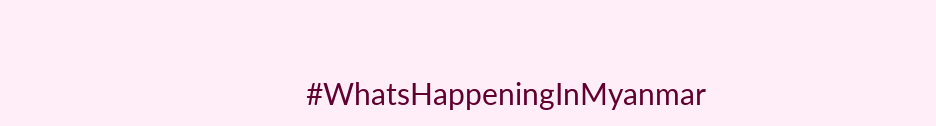#WhatsHappeningInMyanmar